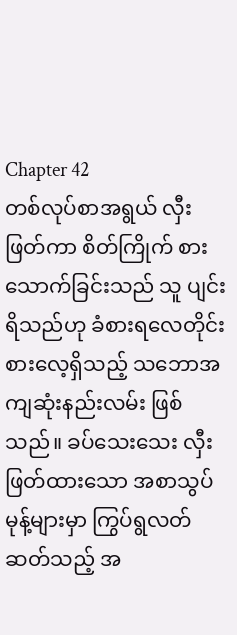Chapter 42
တစ်လုပ်စာအရွယ် လှီးဖြတ်ကာ စိတ်ကြိုက် စားသောက်ခြင်းသည် သူ ပျင်းရိသည်ဟု ခံစားရလေတိုင်း စားလေ့ရှိသည့် သဘောအကျဆုံးနည်းလမ်း ဖြစ်သည်။ ခပ်သေးသေး လှီးဖြတ်ထားသော အစာသွပ်မုန့်များမှာ ကြွပ်ရွလတ်ဆတ်သည့် အ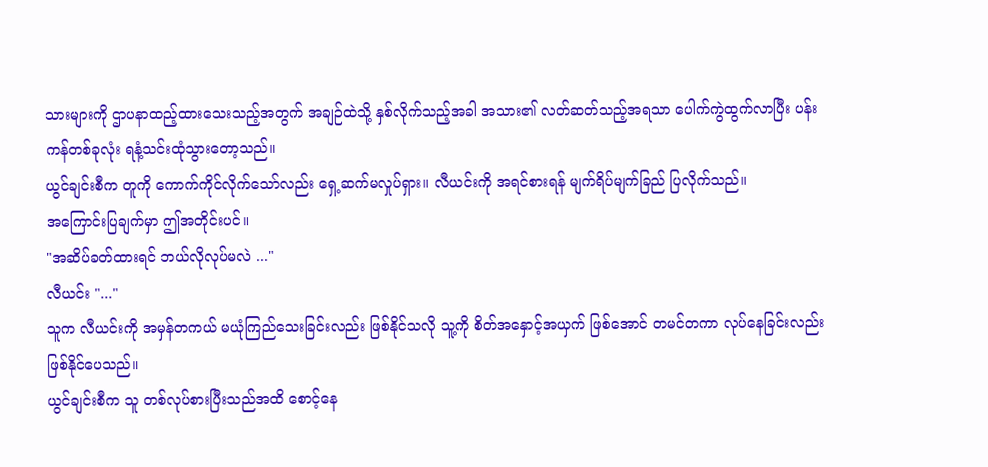သားများကို ဌာပနာထည့်ထားသေးသည့်အတွက် အချဉ်ထဲသို့ နှစ်လိုက်သည့်အခါ အသား၏ လတ်ဆတ်သည့်အရသာ ပေါက်ကွဲထွက်လာပြီး ပန်းကန်တစ်ခုလုံး ရနံ့သင်းထုံသွားတော့သည်။
ယွင်ချင်းစီက တူကို ကောက်ကိုင်လိုက်သော်လည်း ရှေ့ဆက်မလှုပ်ရှား။ လီယင်းကို အရင်စားရန် မျက်ရိပ်မျက်ခြည် ပြလိုက်သည်။
အကြောင်းပြချက်မှာ ဤအတိုင်းပင်။
"အဆိပ်ခတ်ထားရင် ဘယ်လိုလုပ်မလဲ ..."
လီယင်း "..."
သူက လီယင်းကို အမှန်တကယ် မယုံကြည်သေးခြင်းလည်း ဖြစ်နိုင်သလို သူ့ကို စိတ်အနှောင့်အယှက် ဖြစ်အောင် တမင်တကာ လုပ်နေခြင်းလည်း ဖြစ်နိုင်ပေသည်။
ယွင်ချင်းစီက သူ တစ်လုပ်စားပြီးသည်အထိ စောင့်နေ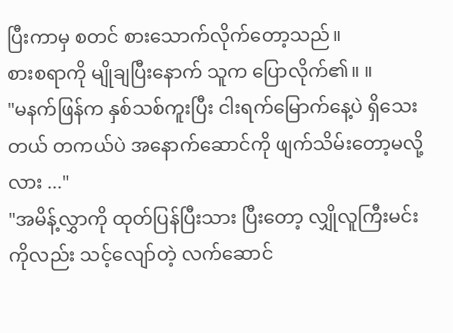ပြီးကာမှ စတင် စားသောက်လိုက်တော့သည်။
စားစရာကို မျိုချပြီးနောက် သူက ပြောလိုက်၏။ ။
"မနက်ဖြန်က နှစ်သစ်ကူးပြီး ငါးရက်မြောက်နေ့ပဲ ရှိသေးတယ် တကယ်ပဲ အနောက်ဆောင်ကို ဖျက်သိမ်းတော့မလို့လား ..."
"အမိန့်လွှာကို ထုတ်ပြန်ပြီးသား ပြီးတော့ လျှိုလူကြီးမင်းကိုလည်း သင့်လျော်တဲ့ လက်ဆောင်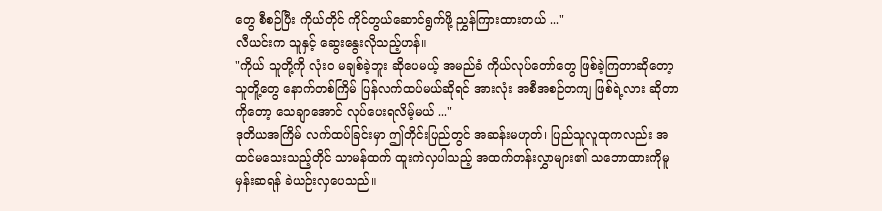တွေ စီစဉ်ပြီး ကိုယ်တိုင် ကိုင်တွယ်ဆောင်ရွက်ဖို့ ညွှန်ကြားထားတယ် ..."
လီယင်းက သူနှင့် ဆွေးနွေးလိုသည့်ဟန်။
"ကိုယ် သူတို့ကို လုံးဝ မချစ်ခဲ့ဘူး ဆိုပေမယ့် အမည်ခံ ကိုယ်လုပ်တော်တွေ ဖြစ်ခဲ့ကြတာဆိုတော့ သူတိူ့တွေ နောက်တစ်ကြိမ် ပြန်လက်ထပ်မယ်ဆိုရင် အားလုံး အစီအစဉ်တကျ ဖြစ်ရဲ့လား ဆိုတာကိုတော့ သေချာအောင် လုပ်ပေးရလိမ့်မယ် ..."
ဒုတိယအကြိမ် လက်ထပ်ခြင်းမှာ ဤတိုင်းပြည်တွင် အဆန်းမဟုတ်၊ ပြည်သူလူထုကလည်း အထင်မသေးသည့်တိုင် သာမန်ထက် ထူးကဲလှပါသည့် အထက်တန်းလွှာများ၏ သဘောထားကိုမူ မှန်းဆရန် ခဲယဉ်းလှပေသည်။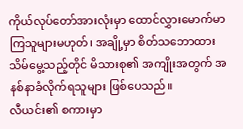ကိုယ်လုပ်တော်အားလုံးမှာ ထောင်လွှားမောက်မာကြသူများမဟုတ်၊ အချို့မှာ စိတ်သဘောထား သိမ်မွေ့သည့်တိုင် မိသားစု၏ အကျိုးအတွက် အနစ်နာခံလိုက်ရသူများ ဖြစ်ပေသည်။
လီယင်း၏ စကားမှာ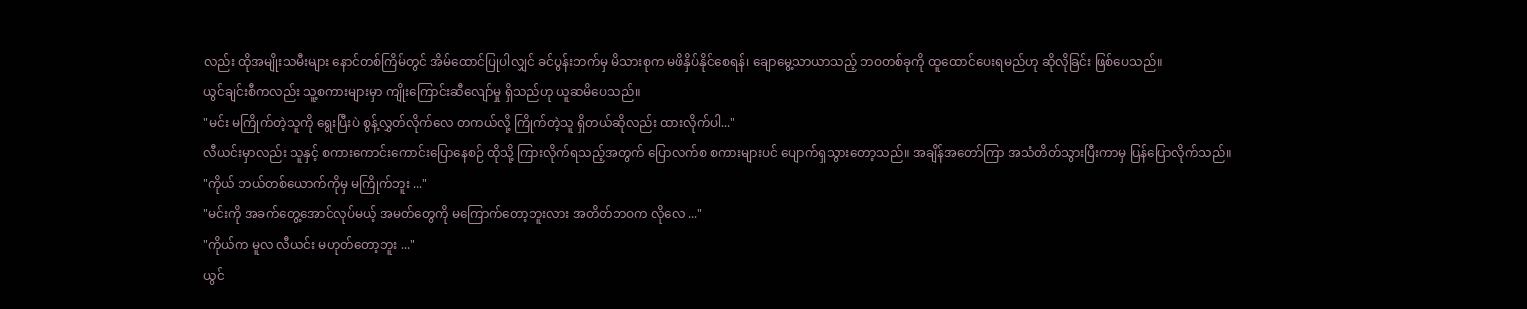လည်း ထိုအမျိုးသမီးများ နောင်တစ်ကြိမ်တွင် အိမ်ထောင်ပြုပါလျှင် ခင်ပွန်းဘက်မှ မိသားစုက မဖိနှိပ်နိုင်စေရန်၊ ချောမွေ့သာယာသည့် ဘဝတစ်ခုကို ထူထောင်ပေးရမည်ဟု ဆိုလိုခြင်း ဖြစ်ပေသည်။
ယွင်ချင်းစီကလည်း သူ့စကားများမှာ ကျိုးကြောင်းဆီလျော်မှု ရှိသည်ဟု ယူဆမိပေသည်။
"မင်း မကြိုက်တဲ့သူကို ရွေးပြီးပဲ စွန့်လွှတ်လိုက်လေ တကယ်လို့ ကြိုက်တဲ့သူ ရှိတယ်ဆိုလည်း ထားလိုက်ပါ..."
လီယင်းမှာလည်း သူနှင့် စကားကောင်းကောင်းပြောနေစဉ် ထိုသို့ ကြားလိုက်ရသည့်အတွက် ပြောလက်စ စကားများပင် ပျောက်ရှသွားတော့သည်။ အချိန်အတော်ကြာ အသံတိတ်သွားပြီးကာမှ ပြန်ပြောလိုက်သည်။
"ကိုယ် ဘယ်တစ်ယောက်ကိုမှ မကြိုက်ဘူး ..."
"မင်းကို အခက်တွေ့အောင်လုပ်မယ့် အမတ်တွေကို မကြောက်တော့ဘူးလား အတိတ်ဘဝက လိုလေ ..."
"ကိုယ်က မူလ လီယင်း မဟုတ်တော့ဘူး ..."
ယွင်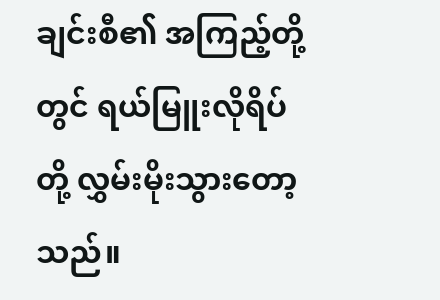ချင်းစီ၏ အကြည့်တို့တွင် ရယ်မြူးလိုရိပ်တို့ လွှမ်းမိုးသွားတော့သည်။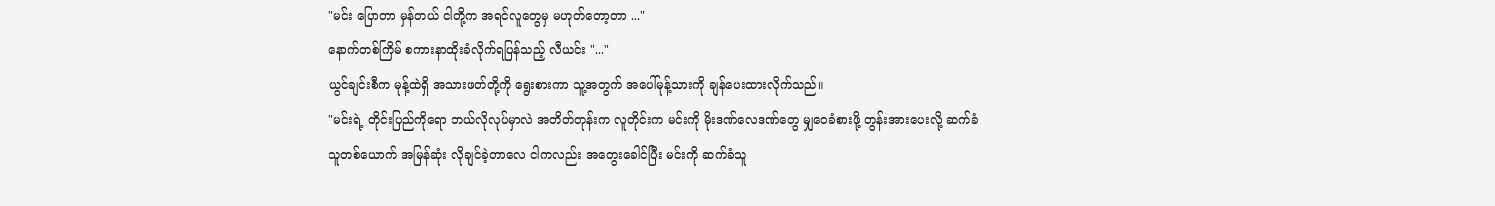"မင်း ပြောတာ မှန်တယ် ငါတို့က အရင်လူတွေမှ မဟုတ်တော့တာ ..."
နောက်တစ်ကြိမ် စကားနာထိုးခံလိုက်ရပြန်သည့် လီယင်း "..."
ယွင်ချင်းစီက မုန့်ထဲရှိ အသားဖတ်တို့ကို ရွေးစားကာ သူ့အတွက် အပေါ်မုန့်သားကို ချန်ပေးထားလိုက်သည်။
"မင်းရဲ့ တိုင်းပြည်ကိုရော ဘယ်လိုလုပ်မှာလဲ အတိတ်တုန်းက လူတိုင်းက မင်းကို မိုးဒဏ်လေဒဏ်တွေ မျှဝေခံစားဖို့ တွန်းအားပေးလို့ ဆက်ခံသူတစ်ယောက် အမြန်ဆုံး လိုချင်ခဲ့တာလေ ငါကလည်း အတွေးခေါင်ပြီး မင်းကို ဆက်ခံသူ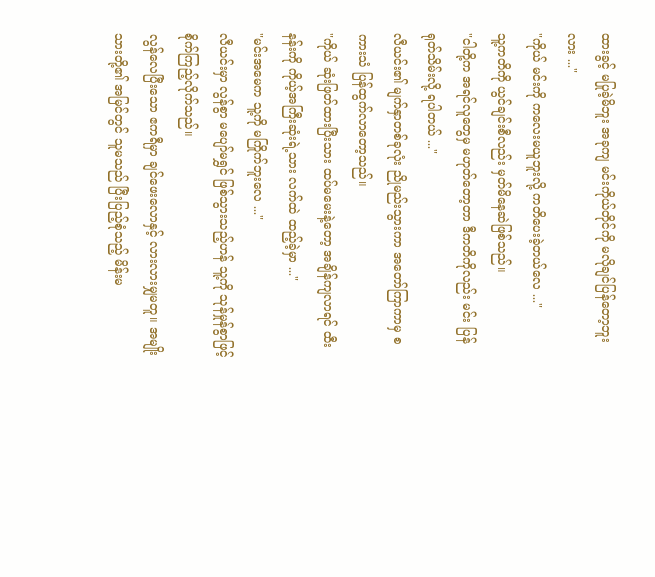ထားခွင့် မပြုခဲ့မိဘူး အခုကျ မင်းကိုယ်တိုင်ကို မလိုချင်ပြန်တော့ဘူးလား ..."
"ကိုယ် မင်းကို ကလေးမယူဘူးလို့ ကတိပေးခဲ့တယ်လေ ..."
သူ့ကတိကို ယွင်ချင်းစီလည်း မှတ်မိနေဆဲဖြစ်သည်။
"ငါတို့က အရင်လူတွေမှ မဟုတ်တော့တာ ဒီကတိကိုလည်း မင်း ပြန်ရုတ်သိမ်းလို့ ရပါတယ် ..."
လီယင်း၏ မျက်နှာတစ်ခုလုံး ညိုမည်းသွားကာ အတော်ကြာကာမှ စကားသံ ပြန်ထွက်လာတော့သည်။
"ကိုယ် ဆုံးဖြတ်ထားပြီးသား ထပ်မမေးနဲ့တော့ အချိန်ကျလာရင် ထီးနန်းကို ကိုယ့်အကြီးဆုံးရဲ့သား လက်ထဲ ထည့်ခဲ့မှာ ..."
"မင်းအမေက သူ့ကို မကြိုက်ဘူးလေ ..."
လီယင်းမှာ လွန်စွာ မပျော်မရွှင် ဖြစ်သွားသည့်ဟန် သူ့ကို သုန်မှုန်စွာဖြင့် စိုက်ကြည့်လိုက်သည်။
လွန်လေပြီးသော ဧကရီမှာ ချင်ဖေးလောနှင့် လားလားမျှမတူ။ အမျိုးသားတို့၏ အမြင်တွင် သူမသည် ပြီးပြည့်စုံသည့် မိန်းမ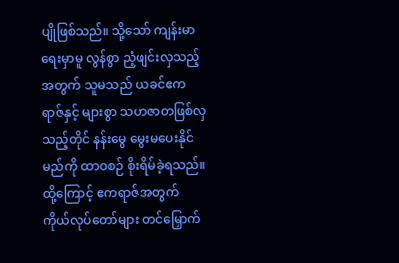ပျိုဖြစ်သည်။ သို့သော် ကျန်းမာရေးမှာမူ လွန်စွာ ညံ့ဖျင်းလှသည့်အတွက် သူမသည် ယခင်ဧကရာဇ်နှင့် များစွာ သဟဇာတဖြစ်လှသည့်တိုင် နန်းမွေ မွေးမပေးနိုင်မည်ကို ထာဝစဉ် စိုးရိမ်ခဲ့ရသည်။ ထို့ကြောင့် ဧကရာဇ်အတွက် ကိုယ်လုပ်တော်များ တင်မြှောက်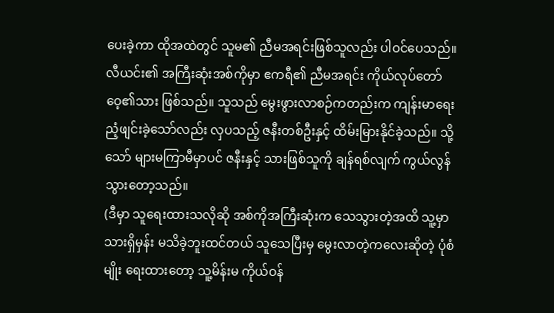ပေးခဲ့ကာ ထိုအထဲတွင် သူမ၏ ညီမအရင်းဖြစ်သူလည်း ပါဝင်ပေသည်။
လီယင်း၏ အကြီးဆုံးအစ်ကိုမှာ ဧကရီ၏ ညီမအရင်း ကိုယ်လုပ်တော်ဝေ့၏သား ဖြစ်သည်။ သူသည် မွေးဖွားလာစဉ်ကတည်းက ကျန်းမာရေး ညံ့ဖျင်းခဲ့သော်လည်း လှပသည့် ဇနီးတစ်ဦးနှင့် ထိမ်းမြားနိုင်ခဲ့သည်။ သို့သော် များမကြာမီမှာပင် ဇနီးနှင့် သားဖြစ်သူကို ချန်ရစ်လျက် ကွယ်လွန်သွားတော့သည်။
(ဒီမှာ သူရေးထားသလိုဆို အစ်ကိုအကြီးဆုံးက သေသွားတဲ့အထိ သူ့မှာ သားရှိမှန်း မသိခဲ့ဘူးထင်တယ် သူသေပြီးမှ မွေးလာတဲ့ကလေးဆိုတဲ့ ပုံစံမျိုး ရေးထားတော့ သူ့မိန်းမ ကိုယ်ဝန်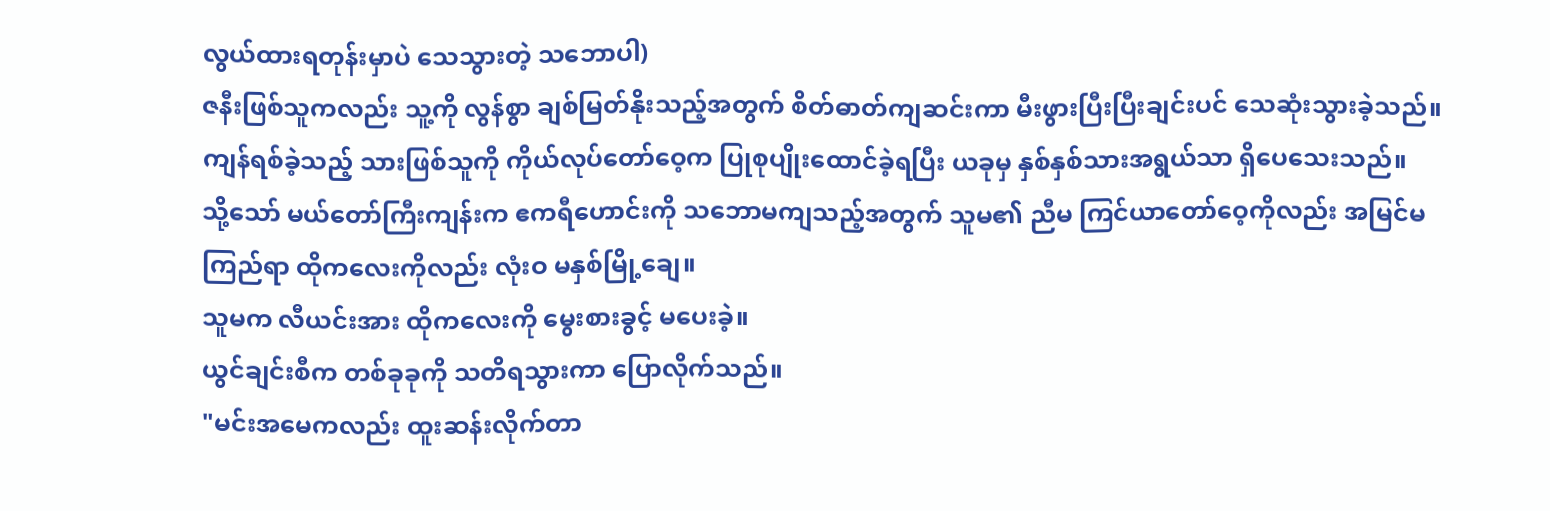လွယ်ထားရတုန်းမှာပဲ သေသွားတဲ့ သဘောပါ)
ဇနီးဖြစ်သူကလည်း သူ့ကို လွန်စွာ ချစ်မြတ်နိုးသည့်အတွက် စိတ်ဓာတ်ကျဆင်းကာ မီးဖွားပြီးပြီးချင်းပင် သေဆုံးသွားခဲ့သည်။ ကျန်ရစ်ခဲ့သည့် သားဖြစ်သူကို ကိုယ်လုပ်တော်ဝေ့က ပြုစုပျိုးထောင်ခဲ့ရပြီး ယခုမှ နှစ်နှစ်သားအရွယ်သာ ရှိပေသေးသည်။
သို့သော် မယ်တော်ကြီးကျန်းက ဧကရီဟောင်းကို သဘောမကျသည့်အတွက် သူမ၏ ညီမ ကြင်ယာတော်ဝေ့ကိုလည်း အမြင်မကြည်ရာ ထိုကလေးကိုလည်း လုံးဝ မနှစ်မြို့ချေ။
သူမက လီယင်းအား ထိုကလေးကို မွေးစားခွင့် မပေးခဲ့။
ယွင်ချင်းစီက တစ်ခုခုကို သတိရသွားကာ ပြောလိုက်သည်။
"မင်းအမေကလည်း ထူးဆန်းလိုက်တာ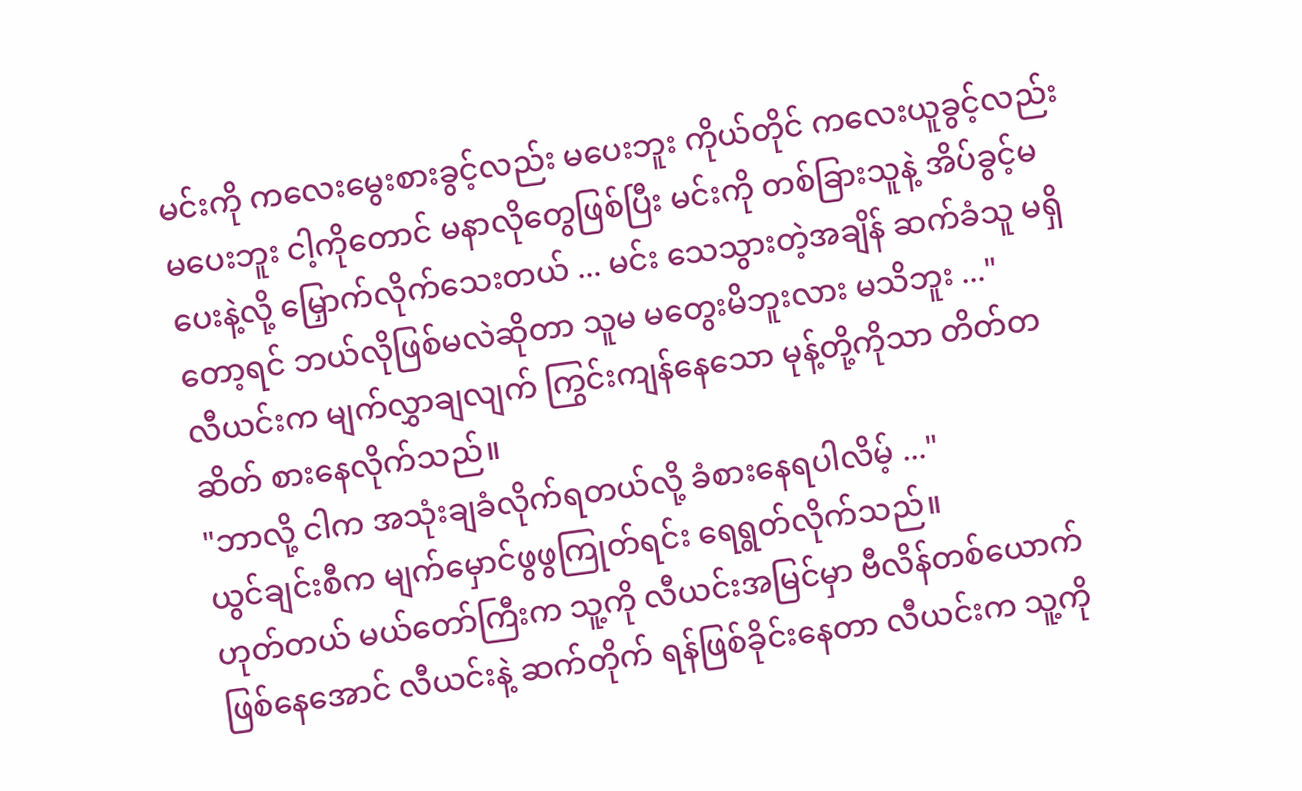မင်းကို ကလေးမွေးစားခွင့်လည်း မပေးဘူး ကိုယ်တိုင် ကလေးယူခွင့်လည်း မပေးဘူး ငါ့ကိုတောင် မနာလိုတွေဖြစ်ပြီး မင်းကို တစ်ခြားသူနဲ့ အိပ်ခွင့်မပေးနဲ့လို့ မြှောက်လိုက်သေးတယ် ... မင်း သေသွားတဲ့အချိန် ဆက်ခံသူ မရှိတော့ရင် ဘယ်လိုဖြစ်မလဲဆိုတာ သူမ မတွေးမိဘူးလား မသိဘူး ..."
လီယင်းက မျက်လွှာချလျက် ကြွင်းကျန်နေသော မုန့်တို့ကိုသာ တိတ်တဆိတ် စားနေလိုက်သည်။
"ဘာလို့ ငါက အသုံးချခံလိုက်ရတယ်လို့ ခံစားနေရပါလိမ့် ..."
ယွင်ချင်းစီက မျက်မှောင်ဖွဖွကြုတ်ရင်း ရေရွတ်လိုက်သည်။
ဟုတ်တယ် မယ်တော်ကြီးက သူ့ကို လီယင်းအမြင်မှာ ဗီလိန်တစ်ယောက် ဖြစ်နေအောင် လီယင်းနဲ့ ဆက်တိုက် ရန်ဖြစ်ခိုင်းနေတာ လီယင်းက သူ့ကို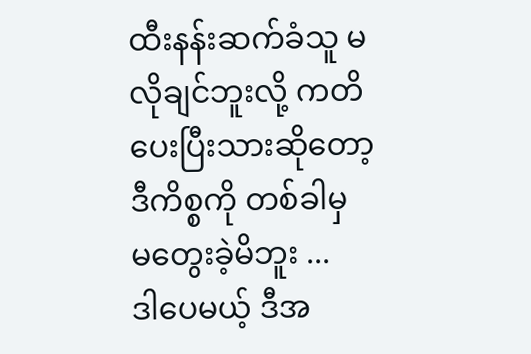ထီးနန်းဆက်ခံသူ မလိုချင်ဘူးလို့ ကတိပေးပြီးသားဆိုတော့ ဒီကိစ္စကို တစ်ခါမှ မတွေးခဲ့မိဘူး ...
ဒါပေမယ့် ဒီအ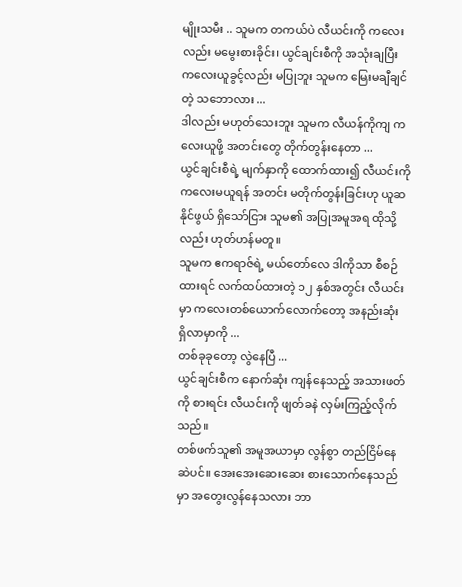မျိုးသမီး .. သူမက တကယ်ပဲ လီယင်းကို ကလေးလည်း မမွေးစားခိုင်း၊ ယွင်ချင်းစီကို အသုံးချပြီး ကလေးယူခွင့်လည်း မပြုဘူး သူမက မြေးမချီချင်တဲ့ သဘောလား ...
ဒါလည်း မဟုတ်သေးဘူး သူမက လီယန်ကိုကျ ကလေးယူဖို့ အတင်းတွေ တိုက်တွန်းနေတာ ...
ယွင်ချင်းစီရဲ့ မျက်နှာကို ထောက်ထား၍ လီယင်းကို ကလေးမယူရန် အတင်း မတိုက်တွန်းခြင်းဟု ယူဆနိုင်ဖွယ် ရှိသော်ငြား သူမ၏ အပြုအမူအရ ထိုသို့လည်း ဟုတ်ဟန်မတူ။
သူမက ဧကရာဇ်ရဲ့ မယ်တော်လေ ဒါကိုသာ စီစဉ်ထားရင် လက်ထပ်ထားတဲ့ ၁၂ နှစ်အတွင်း လီယင်းမှာ ကလေးတစ်ယောက်လောက်တော့ အနည်းဆုံး ရှိလာမှာကို ...
တစ်ခုခုတော့ လွဲနေပြီ ...
ယွင်ချင်းစီက နောက်ဆုံး ကျန်နေသည့် အသားဖတ်ကို စားရင်း လီယင်းကို ဖျတ်ခနဲ လှမ်းကြည့်လိုက်သည်။
တစ်ဖက်သူ၏ အမူအယာမှာ လွန်စွာ တည်ငြိမ်နေဆဲပင်။ အေးအေးဆေးဆေး စားသောက်နေသည်မှာ အတွေးလွန်နေသလား ဘာ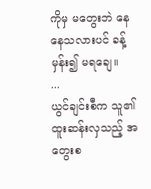ကိုမှ မတွေးဘဲ နေနေသလားပင် ခန့်မှန်း၍ မရချေ။
...
ယွင်ချင်းစီက သူ၏ ထူးဆန်းလှသည့် အတွေးစ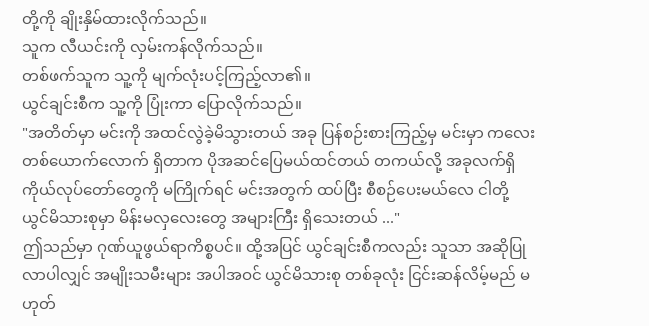တို့ကို ချိုးနှိမ်ထားလိုက်သည်။
သူက လီယင်းကို လှမ်းကန်လိုက်သည်။
တစ်ဖက်သူက သူ့ကို မျက်လုံးပင့်ကြည့်လာ၏။
ယွင်ချင်းစီက သူ့ကို ပြုံးကာ ပြောလိုက်သည်။
"အတိတ်မှာ မင်းကို အထင်လွဲခဲ့မိသွားတယ် အခု ပြန်စဉ်းစားကြည့်မှ မင်းမှာ ကလေးတစ်ယောက်လောက် ရှိတာက ပိုအဆင်ပြေမယ်ထင်တယ် တကယ်လို့ အခုလက်ရှိ ကိုယ်လုပ်တော်တွေကို မကြိုက်ရင် မင်းအတွက် ထပ်ပြီး စီစဉ်ပေးမယ်လေ ငါတို့ ယွင်မိသားစုမှာ မိန်းမလှလေးတွေ အများကြီး ရှိသေးတယ် ..."
ဤသည်မှာ ဂုဏ်ယူဖွယ်ရာကိစ္စပင်။ ထို့အပြင် ယွင်ချင်းစီကလည်း သူသာ အဆိုပြုလာပါလျှင် အမျိုးသမီးများ အပါအဝင် ယွင်မိသားစု တစ်ခုလုံး ငြင်းဆန်လိမ့်မည် မဟုတ်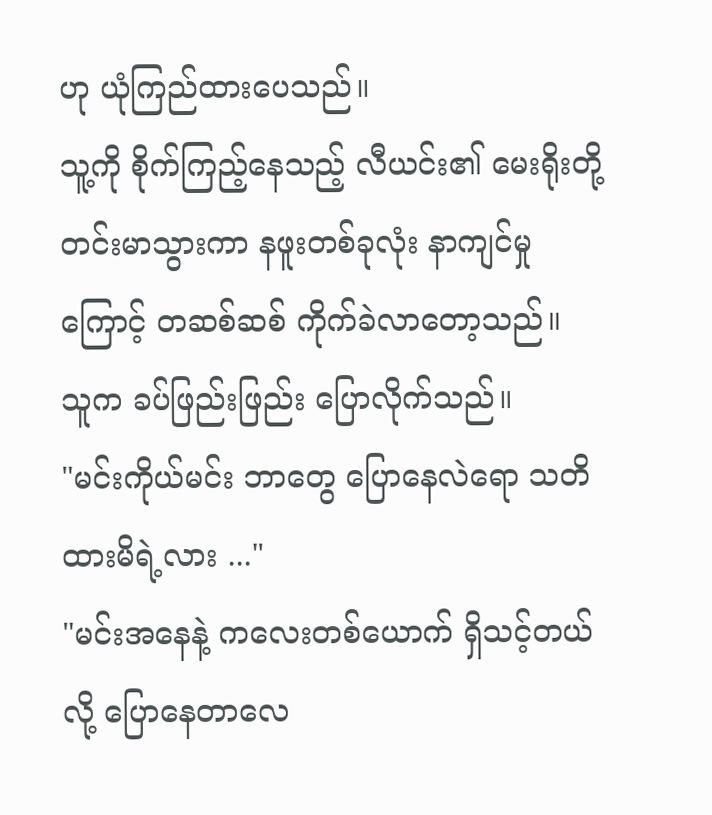ဟု ယုံကြည်ထားပေသည်။
သူ့ကို စိုက်ကြည့်နေသည့် လီယင်း၏ မေးရိုးတို့ တင်းမာသွားကာ နဖူးတစ်ခုလုံး နာကျင်မှုကြောင့် တဆစ်ဆစ် ကိုက်ခဲလာတော့သည်။
သူက ခပ်ဖြည်းဖြည်း ပြောလိုက်သည်။
"မင်းကိုယ်မင်း ဘာတွေ ပြောနေလဲရော သတိထားမိရဲ့လား ..."
"မင်းအနေနဲ့ ကလေးတစ်ယောက် ရှိသင့်တယ်လို့ ပြောနေတာလေ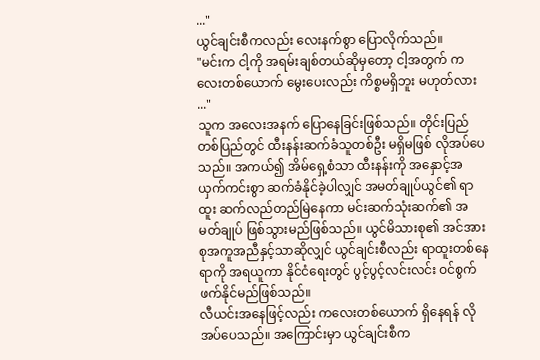..."
ယွင်ချင်းစီကလည်း လေးနက်စွာ ပြောလိုက်သည်။
"မင်းက ငါ့ကို အရမ်းချစ်တယ်ဆိုမှတော့ ငါ့အတွက် ကလေးတစ်ယောက် မွေးပေးလည်း ကိစ္စမရှိဘူး မဟုတ်လား ..."
သူက အလေးအနက် ပြောနေခြင်းဖြစ်သည်။ တိုင်းပြည်တစ်ပြည်တွင် ထီးနန်းဆက်ခံသူတစ်ဦး မရှိမဖြစ် လိုအပ်ပေသည်။ အကယ်၍ အိမ်ရှေ့စံသာ ထီးနန်းကို အနှောင့်အယှက်ကင်းစွာ ဆက်ခံနိုင်ခဲ့ပါလျှင် အမတ်ချုပ်ယွင်၏ ရာထူး ဆက်လည်တည်မြဲနေကာ မင်းဆက်သုံးဆက်၏ အမတ်ချုပ် ဖြစ်သွားမည်ဖြစ်သည်။ ယွင်မိသားစု၏ အင်အားစုအကူအညီနှင့်သာဆိုလျှင် ယွင်ချင်းစီလည်း ရာထူးတစ်နေရာကို အရယူကာ နိုင်ငံရေးတွင် ပွင့်ပွင့်လင်းလင်း ဝင်စွက်ဖက်နိုင်မည်ဖြစ်သည်။
လီယင်းအနေဖြင့်လည်း ကလေးတစ်ယောက် ရှိနေရန် လိုအပ်ပေသည်။ အကြောင်းမှာ ယွင်ချင်းစီက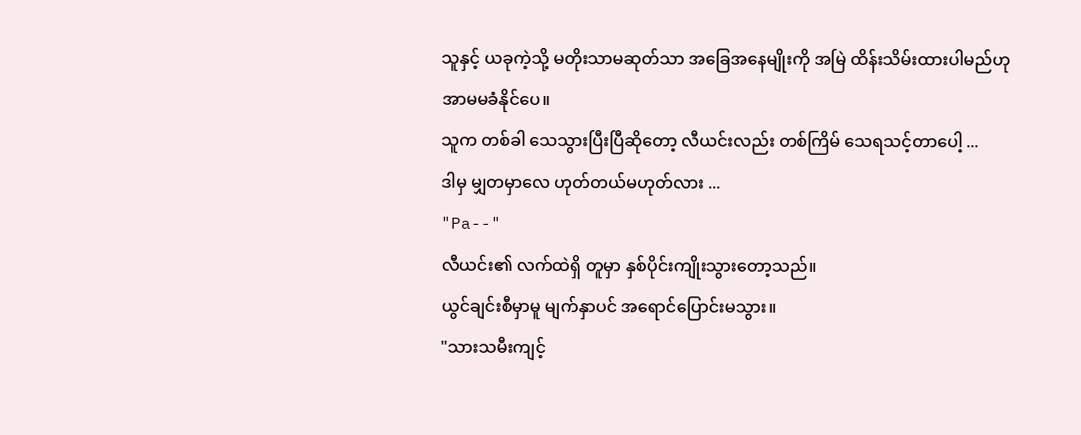သူနှင့် ယခုကဲ့သို့ မတိုးသာမဆုတ်သာ အခြေအနေမျိုးကို အမြဲ ထိန်းသိမ်းထားပါမည်ဟု အာမမခံနိုင်ပေ။
သူက တစ်ခါ သေသွားပြီးပြီဆိုတော့ လီယင်းလည်း တစ်ကြိမ် သေရသင့်တာပေါ့ ...
ဒါမှ မျှတမှာလေ ဟုတ်တယ်မဟုတ်လား ...
"Pa--"
လီယင်း၏ လက်ထဲရှိ တူမှာ နှစ်ပိုင်းကျိုးသွားတော့သည်။
ယွင်ချင်းစီမှာမူ မျက်နှာပင် အရောင်ပြောင်းမသွား။
"သားသမီးကျင့်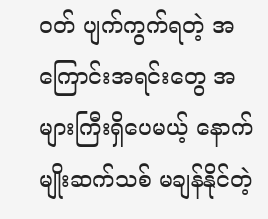ဝတ် ပျက်ကွက်ရတဲ့ အကြောင်းအရင်းတွေ အများကြီးရှိပေမယ့် နောက်မျိုးဆက်သစ် မချန်နိုင်တဲ့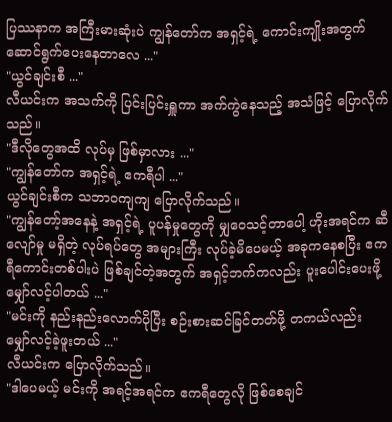ပြဿနာက အကြီးမားဆုံးပဲ ကျွန်တော်က အရှင့်ရဲ့ ကောင်းကျိုးအတွက် ဆောင်ရွက်ပေးနေတာလေ ..."
"ယွင်ချင်းစီ ..."
လီယင်းက အသက်ကို ပြင်းပြင်းရှူကာ အက်ကွဲနေသည့် အသံဖြင့် ပြောလိုက်သည်။
"ဒီလိုတွေအထိ လုပ်မှ ဖြစ်မှာလား ..."
"ကျွန်တော်က အရှင့်ရဲ့ ဧကရီပါ ..."
ယွင်ချင်းစီက သဘာဝကျကျ ပြောလိုက်သည်။
"ကျွန်တော့်အနေနဲ့ အရှင့်ရဲ့ ပူပန်မှုတွေကို မျှဝေသင့်တာပေါ့ ဟိုးအရင်က ဆီလျော်မှု မရှိတဲ့ လုပ်ရပ်တွေ အများကြီး လုပ်ခဲ့မိပေမယ့် အခုကနေစပြီး ဧကရီကောင်းတစ်ပါးပဲ ဖြစ်ချင်တဲ့အတွက် အရှင့်ဘက်ကလည်း ပူးပေါင်းပေးဖို့ မျှော်လင့်ပါတယ် ..."
"မင်းကို နည်းနည်းလောက်ပိုပြီး စဉ်းစားဆင်ခြင်တတ်ဖို့ တကယ်လည်း မျှော်လင့်ခဲ့ဖူးတယ် ..."
လီယင်းက ပြောလိုက်သည်။
"ဒါပေမယ့် မင်းကို အရင့်အရင်က ဧကရီတွေလို ဖြစ်စေချင်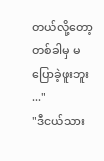တယ်လို့တော့ တစ်ခါမှ မပြောခဲ့ဖူးဘူး ..."
"ဒီငယ်သား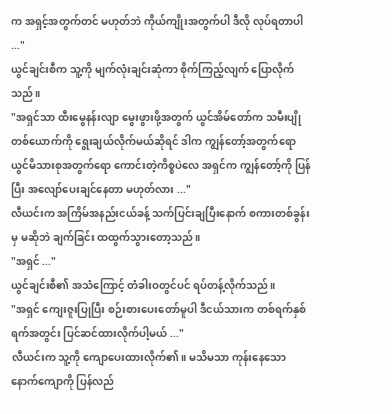က အရှင့်အတွက်တင် မဟုတ်ဘဲ ကိုယ်ကျိုးအတွက်ပါ ဒီလို လုပ်ရတာပါ ..."
ယွင်ချင်းစီက သူ့ကို မျက်လုံးချင်းဆုံကာ စိုက်ကြည့်လျက် ပြောလိုက်သည်။
"အရှင်သာ ထီးမွေနန်းလျာ မွေးဖွားဖို့အတွက် ယွင်အိမ်တော်က သမီးပျိုတစ်ယောက်ကို ရွေးချယ်လိုက်မယ်ဆိုရင် ဒါက ကျွန်တော့်အတွက်ရော ယွင်မိသားစုအတွက်ရော ကောင်းတဲ့ကိစ္စပဲလေ အရှင်က ကျွန်တော့်ကို ပြန်ပြီး အလျော်ပေးချင်နေတာ မဟုတ်လား ..."
လီယင်းက အကြိမ်အနည်းငယ်ခန့် သက်ပြင်းချပြီးနောက် စကားတစ်ခွန်းမှ မဆိုဘဲ ချက်ခြင်း ထထွက်သွားတော့သည်။
"အရှင် ..."
ယွင်ချင်းစီ၏ အသံကြောင့် တံခါးဝတွင်ပင် ရပ်တန့်လိုက်သည်။
"အရှင် ကျေးဇူးပြုပြီး စဉ်းစားပေးတော်မူပါ ဒီငယ်သားက တစ်ရက်နှစ်ရက်အတွင်း ပြင်ဆင်ထားလိုက်ပါ့မယ် ..."
လီယင်းက သူ့ကို ကျောပေးထားလိုက်၏။ မသိမသာ ကုန်းနေသော နောက်ကျောကို ပြန်လည်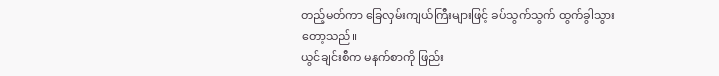တည့်မတ်ကာ ခြေလှမ်းကျယ်ကြီးများဖြင့် ခပ်သွက်သွက် ထွက်ခွါသွားတော့သည်။
ယွင်ချင်းစီက မနက်စာကို ဖြည်း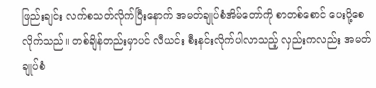ဖြည်းချင်း လက်စသတ်လိုက်ပြီးနောက် အမတ်ချုပ်စံအိမ်တော်ကို စာတစ်စောင် ပေးပို့စေလိုက်သည်။ တစ်ချိန်တည်းမှာပင် လီယင်း စီးနင်းလိုက်ပါလာသည့် လှည်းကလည်း အမတ်ချုပ်စံ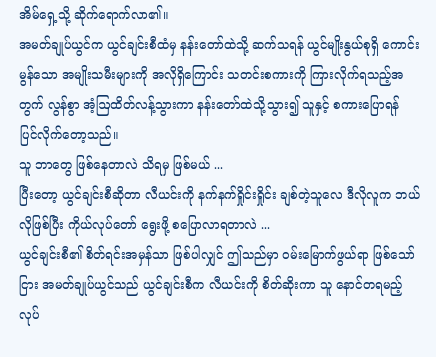အိမ်ရှေ့သို့ ဆိုက်ရောက်လာ၏။
အမတ်ချုပ်ယွင်က ယွင်ချင်းစီထံမှ နန်းတော်ထဲသို့ ဆက်သရန် ယွင်မျိုးနွယ်စုရှိ ကောင်းမွန်သော အမျိုးသမီးများကို အလိုရှိကြောင်း သတင်းစကားကို ကြားလိုက်ရသည့်အတွက် လွန်စွာ အံ့ဩထိတ်လန့်သွားကာ နန်းတော်ထဲသို့သွား၍ သူနှင့် စကားပြောရန် ပြင်လိုက်တော့သည်။
သူ ဘာတွေ ဖြစ်နေတာလဲ သိရမှ ဖြစ်မယ် ...
ပြီးတော့ ယွင်ချင်းစီဆိုတာ လီယင်းကို နက်နက်ရှိုင်းရှိုင်း ချစ်တဲ့သူလေ ဒီလိုလူက ဘယ်လိုဖြစ်ပြီး ကိုယ်လုပ်တော် ရွေးဖို့ စပြောလာရတာလဲ ...
ယွင်ချင်းစီ၏ စိတ်ရင်းအမှန်သာ ဖြစ်ပါလျှင် ဤသည်မှာ ဝမ်းမြောက်ဖွယ်ရာ ဖြစ်သော်ငြား အမတ်ချုပ်ယွင်သည် ယွင်ချင်းစီက လီယင်းကို စိတ်ဆိုးကာ သူ နောင်တရမည့် လုပ်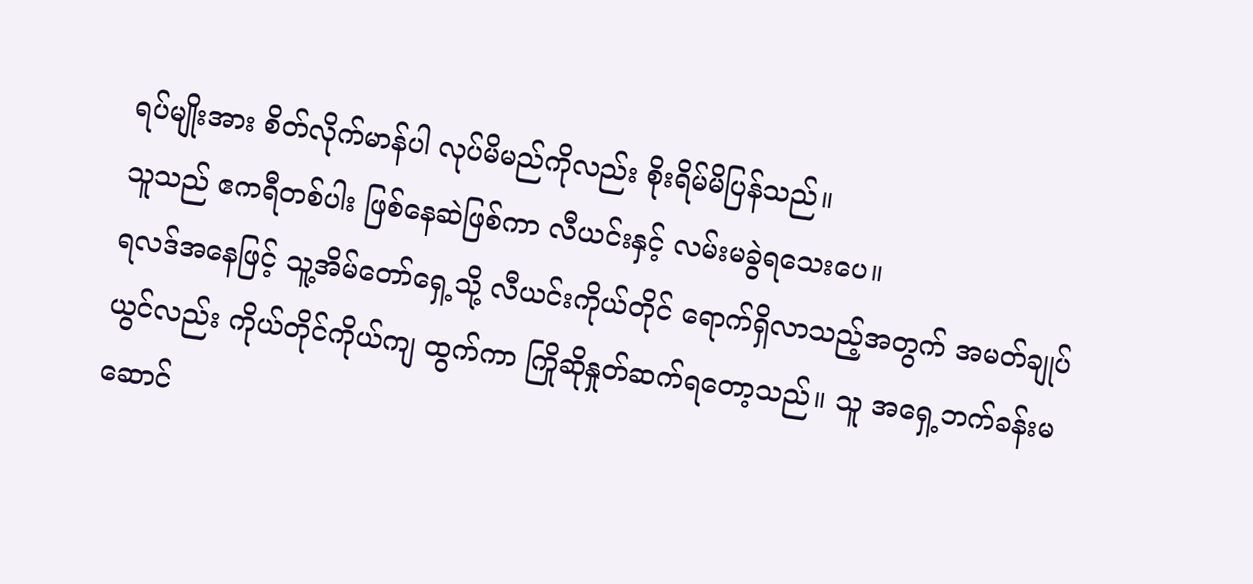ရပ်မျိုးအား စိတ်လိုက်မာန်ပါ လုပ်မိမည်ကိုလည်း စိုးရိမ်မိပြန်သည်။
သူသည် ဧကရီတစ်ပါး ဖြစ်နေဆဲဖြစ်ကာ လီယင်းနှင့် လမ်းမခွဲရသေးပေ။
ရလဒ်အနေဖြင့် သူ့အိမ်တော်ရှေ့သို့ လီယင်းကိုယ်တိုင် ရောက်ရှိလာသည့်အတွက် အမတ်ချုပ်ယွင်လည်း ကိုယ်တိုင်ကိုယ်ကျ ထွက်ကာ ကြိုဆိုနှုတ်ဆက်ရတော့သည်။ သူ အရှေ့ဘက်ခန်းမဆောင်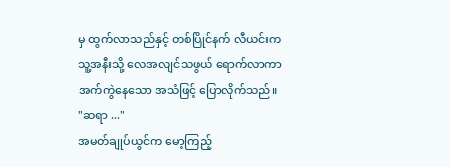မှ ထွက်လာသည်နှင့် တစ်ပြိုင်နက် လီယင်းက သူ့အနီးသို့ လေအလျင်သဖွယ် ရောက်လာကာ အက်ကွဲနေသော အသံဖြင့် ပြောလိုက်သည်။
"ဆရာ ..."
အမတ်ချုပ်ယွင်က မော့ကြည့်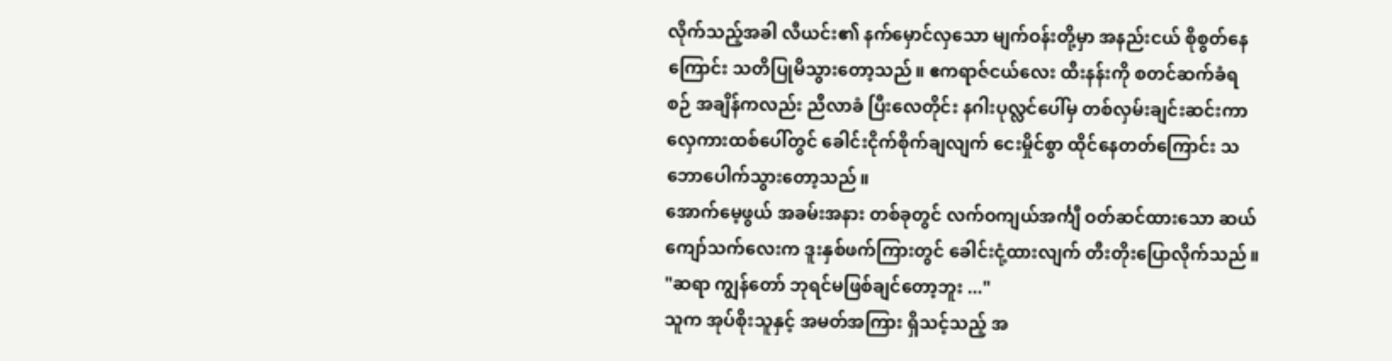လိုက်သည့်အခါ လီယင်း၏ နက်မှောင်လှသော မျက်ဝန်းတို့မှာ အနည်းငယ် စိုစွတ်နေကြောင်း သတိပြုမိသွားတော့သည်။ ဧကရာဇ်ငယ်လေး ထီးနန်းကို စတင်ဆက်ခံရစဉ် အချိန်ကလည်း ညီလာခံ ပြီးလေတိုင်း နဂါးပုလ္လင်ပေါ်မှ တစ်လှမ်းချင်းဆင်းကာ လှေကားထစ်ပေါ်တွင် ခေါင်းငိုက်စိုက်ချလျက် ငေးမှိုင်စွာ ထိုင်နေတတ်ကြောင်း သဘောပေါက်သွားတော့သည်။
အောက်မေ့ဖွယ် အခမ်းအနား တစ်ခုတွင် လက်ဝကျယ်အင်္ကျီ ဝတ်ဆင်ထားသော ဆယ်ကျော်သက်လေးက ဒူးနှစ်ဖက်ကြားတွင် ခေါင်းငုံ့ထားလျက် တီးတိုးပြောလိုက်သည်။
"ဆရာ ကျွန်တော် ဘုရင်မဖြစ်ချင်တော့ဘူး ..."
သူက အုပ်စိုးသူနှင့် အမတ်အကြား ရှိသင့်သည့် အ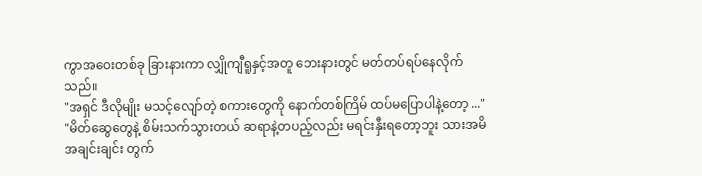ကွာအဝေးတစ်ခု ခြားနားကာ လျှိုကျီရူနှင့်အတူ ဘေးနားတွင် မတ်တပ်ရပ်နေလိုက်သည်။
"အရှင် ဒီလိုမျိုး မသင့်လျော်တဲ့ စကားတွေကို နောက်တစ်ကြိမ် ထပ်မပြောပါနဲ့တော့ ..."
"မိတ်ဆွေတွေနဲ့ စိမ်းသက်သွားတယ် ဆရာနဲ့တပည့်လည်း မရင်းနှီးရတော့ဘူး သားအမိအချင်းချင်း တွက်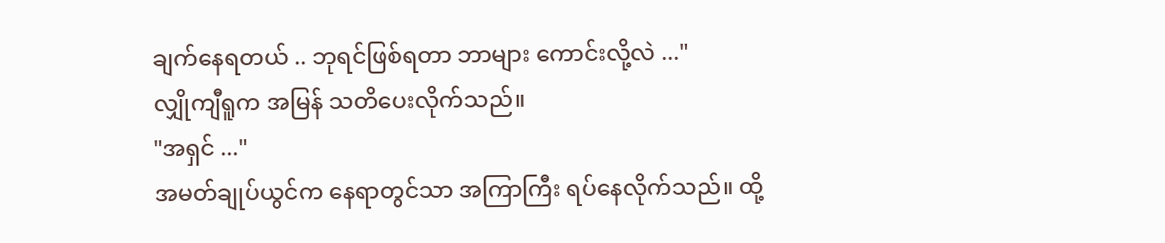ချက်နေရတယ် .. ဘုရင်ဖြစ်ရတာ ဘာများ ကောင်းလို့လဲ ..."
လျှိုကျီရူက အမြန် သတိပေးလိုက်သည်။
"အရှင် ..."
အမတ်ချုပ်ယွင်က နေရာတွင်သာ အကြာကြီး ရပ်နေလိုက်သည်။ ထို့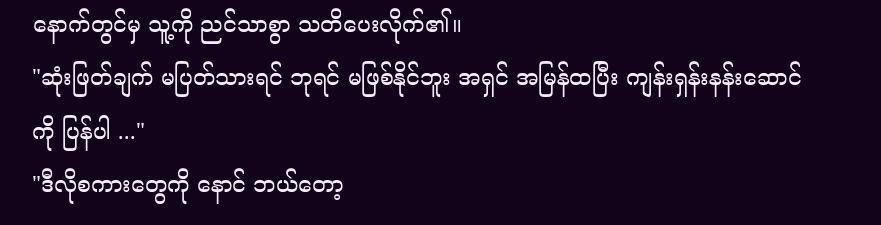နောက်တွင်မှ သူ့ကို ညင်သာစွာ သတိပေးလိုက်၏။
"ဆုံးဖြတ်ချက် မပြတ်သားရင် ဘုရင် မဖြစ်နိုင်ဘူး အရှင် အမြန်ထပြီး ကျန်းရှန်းနန်းဆောင်ကို ပြန်ပါ ..."
"ဒီလိုစကားတွေကို နောင် ဘယ်တော့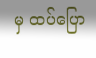မှ ထပ်ပြော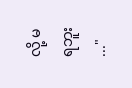လို့ မရဘူး ..."